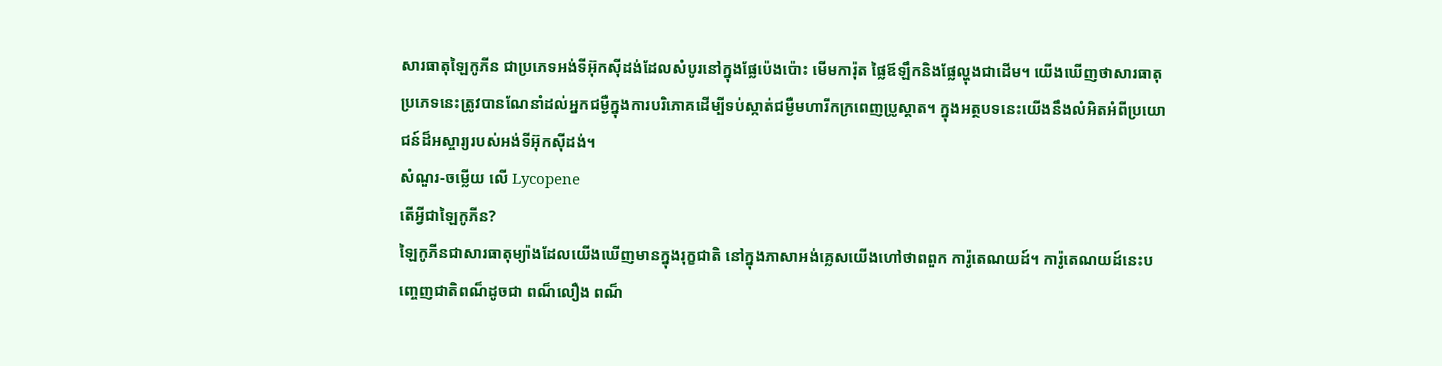សារធាតុឡៃកូភីន ជាប្រភេទអង់ទីអ៊ុកស៊ីដង់ដែលសំបូរនៅក្នុងផ្លែប៉េងប៉ោះ មើមការ៉ុត ផ្លៃឪឡឹកនិងផ្លែល្ហុងជាដើម។ យើងឃើញថាសារធាតុប្រភេទនេះត្រូវបានណែនាំដល់អ្នកជម្ងឺក្នុងការបរិភោគដើម្បីទប់ស្កាត់ជម្ងឺមហារីកក្រពេញប្រូស្តាត។ ក្នុងអត្ថបទនេះយើងនឹងលំអិតអំពីប្រយោជន៍ដ៏អស្ចារ្យរបស់អង់ទីអ៊ុកស៊ីដង់។
សំណួរ-ចម្លើយ លើ Lycopene
តើអ្វីជាឡៃកូភីន?
ឡៃកូភីនជាសារធាតុម្យ៉ាងដែលយើងឃើញមានក្នុងរុក្ខជាតិ នៅក្នុងភាសាអង់គ្លេសយើងហៅថាពពួក ការ៉ូតេណយដ៍។ ការ៉ូតេណយដ៍នេះបញ្ចេញជាតិពណ៏ដូចជា ពណ៏លឿង ពណ៏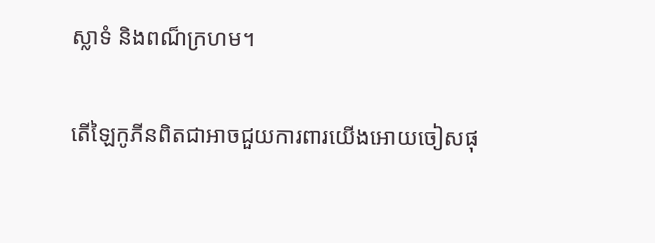ស្លាទំ និងពណ៏ក្រហម។

តើឡៃកូភីនពិតជាអាចជួយការពារយើងអោយចៀសផុ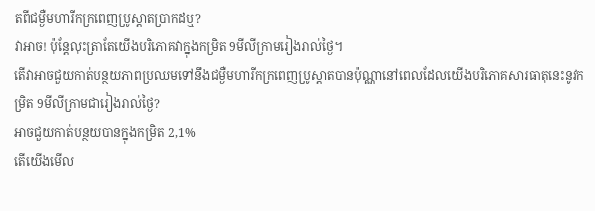តពីជម្ងឺមហារីកក្រពេញប្រូស្តាតប្រាកដឬ?
វាអាច! ប៉ុន្តែលុះត្រាតែយើងបរិភោគវាក្នុងកម្រិត 9មីលីក្រាមរៀងរាល់ថ្ងៃ។
តើវាអាចជួយកាត់បន្ថយភាពប្រឈមទៅនឹងជម្ងឺមហារីកក្រពេញប្រូស្តាតបានប៉ុណ្ណានៅពេលដែលយើងបរិភោគសារធាតុនេះនូវកម្រិត 9មីលីក្រាមជារៀងរាល់ថ្ងៃ?
អាចជួយកាត់បន្ថយបានក្នុងកម្រិត 2,1%
តើយើងមើល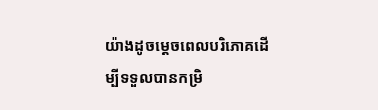យ៉ាងដូចម្តេចពេលបរិភោគដើម្បីទទួលបានកម្រិ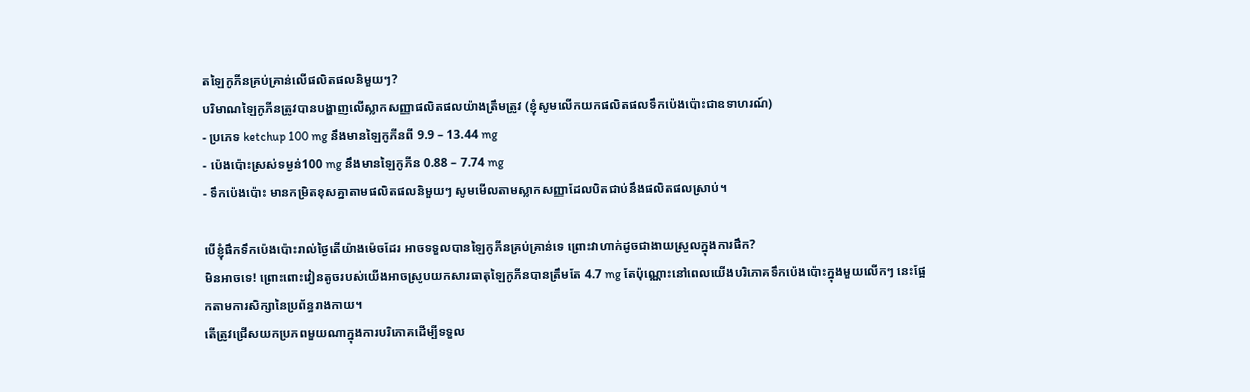តឡៃកូភីនគ្រប់គ្រាន់លើផលិតផលនិមួយៗ?
បរិមាណឡៃកូភីនត្រូវបានបង្ហាញលើស្លាកសញ្ញាផលិតផលយ៉ាងត្រឹមត្រូវ (ខ្ញុំសូមលើកយកផលិតផលទឹកប៉េងប៉ោះជាឧទាហរណ៍)
- ប្រភេទ ketchup 100 mg នឹងមានឡៃកូភីនពី 9.9 – 13.44 mg
- ប៉េងប៉ោះស្រស់ទម្ងន់100 mg នឹងមានឡៃកូភីន 0.88 – 7.74 mg
- ទឹកប៉េងប៉ោះ មានកម្រិតខុសគ្នាតាមផលិតផលនិមួយៗ សូមមើលតាមស្លាកសញ្ញាដែលបិតជាប់នឹងផលិតផលស្រាប់។

បើខ្ញុំផឹកទឹកប៉េងប៉ោះរាល់ថ្ងៃតើយ៉ាងម៉េចដែរ អាចទទួលបានឡៃកូភីនគ្រប់គ្រាន់ទេ ព្រោះវាហាក់ដូចជាងាយស្រួលក្នុងការផឹក?
មិនអាចទេ! ព្រោះពោះវៀនតូចរបស់យើងអាចស្រូបយកសារធាតុឡៃកូភីនបានត្រឹមតែ 4.7 mg តែប៉ុណ្ណោះនៅពេលយើងបរិភោគទឹកប៉េងប៉ោះក្នុងមួយលើកៗ នេះផ្អែកតាមការសិក្សានៃប្រព័ន្ធរាងកាយ។
តើត្រូវជ្រើសយកប្រភពមួយណាក្នុងការបរិភោគដើម្បីទទួល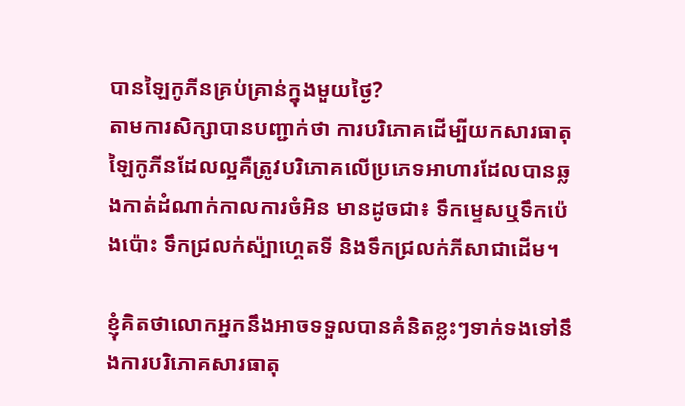បានឡៃកូភីនគ្រប់គ្រាន់ក្នុងមួយថ្ងៃ?
តាមការសិក្សាបានបញ្ជាក់ថា ការបរិភោគដើម្បីយកសារធាតុឡៃកូភីនដែលល្អគឺត្រូវបរិភោគលើប្រភេទអាហារដែលបានឆ្លងកាត់ដំណាក់កាលការចំអិន មានដូចជា៖ ទឹកម្ទេសឬទឹកប៉េងប៉ោះ ទឹកជ្រលក់ស៉្បាហេ្គតទី និងទឹកជ្រលក់ភីសាជាដើម។

ខ្ញុំគិតថាលោកអ្នកនឹងអាចទទួលបានគំនិតខ្លះៗទាក់ទងទៅនឹងការបរិភោគសារធាតុ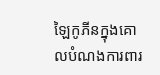ឡៃកូភីនក្នុងគោលបំណងការពារ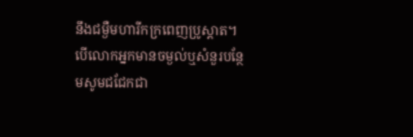នឹងជម្ងឺមហារីកក្រពេញប្រូស្តាត។ បើលោកអ្នកមានចម្ងល់ឬសំនួរបន្ថែមសូមជជែកជា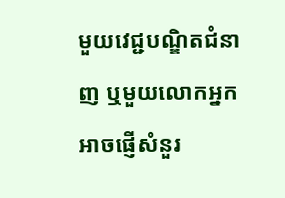មួយវេជ្ជបណ្ឌិតជំនាញ ឬមួយលោកអ្នកអាចផ្ញើសំនួរ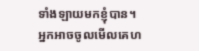ទាំងឡាយមកខ្ញុំបាន។
អ្នកអាចចូលមើលគេហ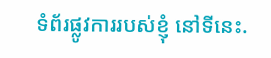ទំព័រផ្លូវការរបស់ខ្ញុំ នៅទីនេះ.